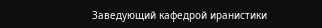Заведующий кафедрой иранистики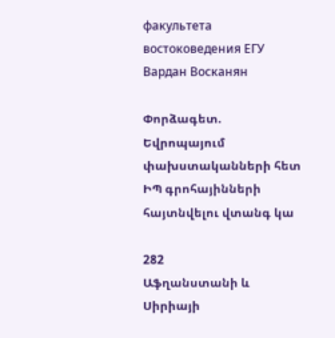факультета востоковедения ЕГУ Вардан Восканян

Փորձագետ. Եվրոպայում փախստականների հետ ԻՊ գրոհայինների հայտնվելու վտանգ կա

282
Աֆղանստանի և Սիրիայի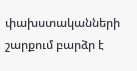փախստականների շարքում բարձր է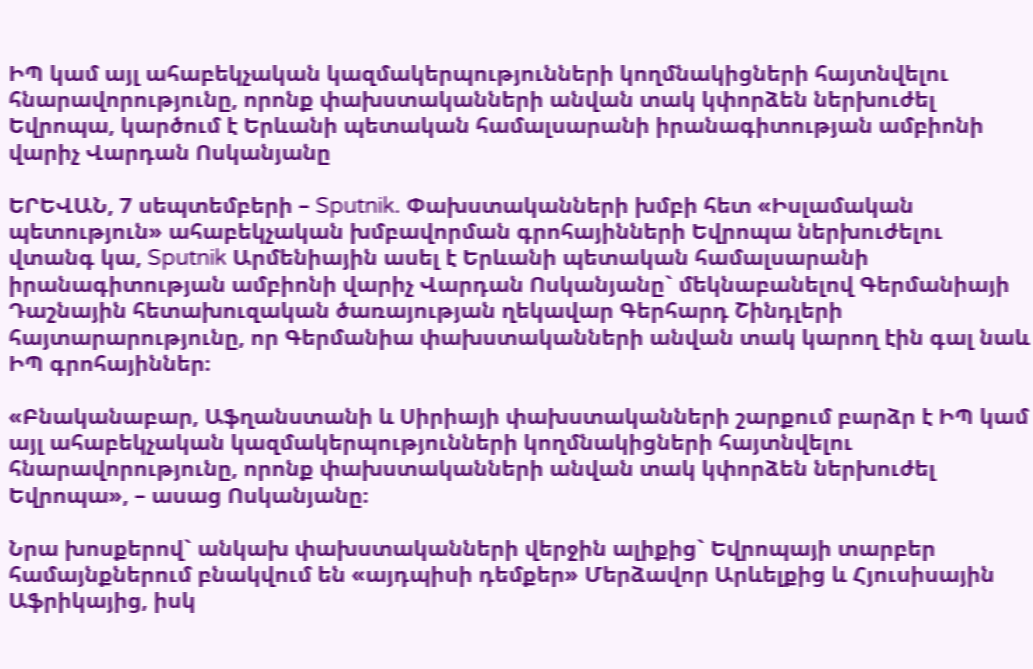ԻՊ կամ այլ ահաբեկչական կազմակերպությունների կողմնակիցների հայտնվելու հնարավորությունը, որոնք փախստականների անվան տակ կփորձեն ներխուժել Եվրոպա, կարծում է Երևանի պետական համալսարանի իրանագիտության ամբիոնի վարիչ Վարդան Ոսկանյանը

ԵՐԵՎԱՆ, 7 սեպտեմբերի – Sputnik. Փախստականների խմբի հետ «Իսլամական պետություն» ահաբեկչական խմբավորման գրոհայինների Եվրոպա ներխուժելու վտանգ կա, Sputnik Արմենիային ասել է Երևանի պետական համալսարանի իրանագիտության ամբիոնի վարիչ Վարդան Ոսկանյանը` մեկնաբանելով Գերմանիայի Դաշնային հետախուզական ծառայության ղեկավար Գերհարդ Շինդլերի հայտարարությունը, որ Գերմանիա փախստականների անվան տակ կարող էին գալ նաև ԻՊ գրոհայիններ։

«Բնականաբար, Աֆղանստանի և Սիրիայի փախստականների շարքում բարձր է ԻՊ կամ այլ ահաբեկչական կազմակերպությունների կողմնակիցների հայտնվելու հնարավորությունը, որոնք փախստականների անվան տակ կփորձեն ներխուժել Եվրոպա», – ասաց Ոսկանյանը։

Նրա խոսքերով` անկախ փախստականների վերջին ալիքից` Եվրոպայի տարբեր  համայնքներում բնակվում են «այդպիսի դեմքեր» Մերձավոր Արևելքից և Հյուսիսային Աֆրիկայից, իսկ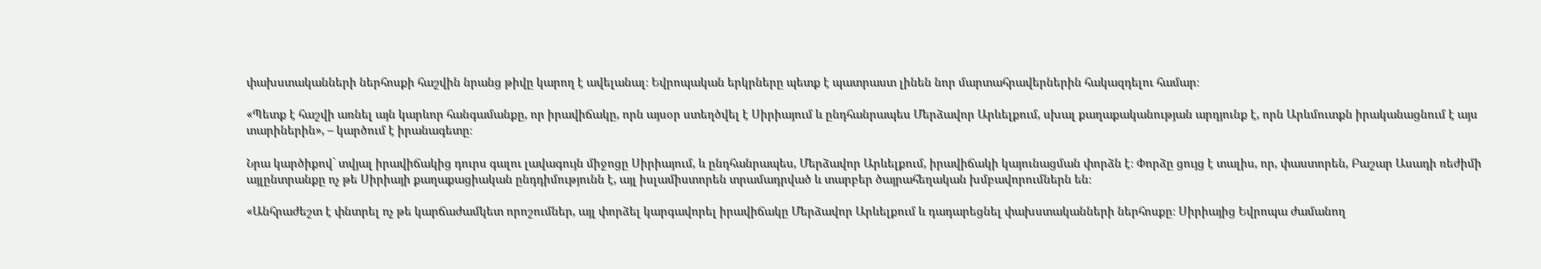փախստականների ներհոսքի հաշվին նրանց թիվը կարող է ավելանալ։ Եվրոպական երկրները պետք է պատրաստ լինեն նոր մարտահրավերներին հակազդելու համար։

«Պետք է հաշվի առնել այն կարևոր հանգամանքը, որ իրավիճակը, որն այսօր ստեղծվել է Սիրիայում և ընդհանրապես Մերձավոր Արևելքում, սխալ քաղաքականության արդյունք է, որն Արևմուտքն իրականացնում է այս տարիներին», – կարծում է իրանագետը։

Նրա կարծիքով` տվյալ իրավիճակից դուրս գալու լավագույն միջոցը Սիրիայում, և ընդհանրապես, Մերձավոր Արևելքում, իրավիճակի կայունացման փորձն է։ Փորձը ցույց է տալիս, որ, փաստորեն, Բաշար Ասադի ռեժիմի այլընտրանքը ոչ թե Սիրիայի քաղաքացիական ընդդիմությունն է, այլ իսլամիստորեն տրամադրված և տարբեր ծայրահեղական խմբավորումներն են։

«Անհրաժեշտ է փնտրել ոչ թե կարճաժամկետ որոշումներ, այլ փորձել կարգավորել իրավիճակը Մերձավոր Արևելքում և դադարեցնել փախստականների ներհոսքը։ Սիրիայից Եվրոպա ժամանող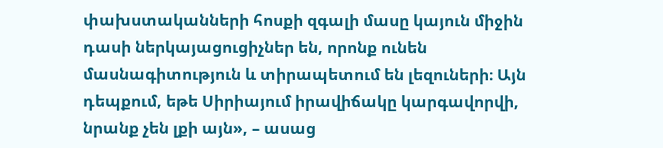փախստականների հոսքի զգալի մասը կայուն միջին դասի ներկայացուցիչներ են, որոնք ունեն մասնագիտություն և տիրապետում են լեզուների։ Այն դեպքում, եթե Սիրիայում իրավիճակը կարգավորվի, նրանք չեն լքի այն», – ասաց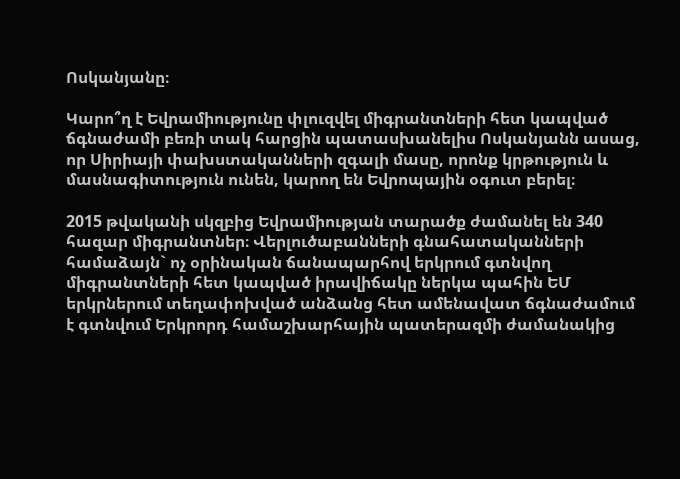Ոսկանյանը։

Կարո՞ղ է Եվրամիությունը փլուզվել միգրանտների հետ կապված ճգնաժամի բեռի տակ հարցին պատասխանելիս Ոսկանյանն ասաց, որ Սիրիայի փախստականների զգալի մասը, որոնք կրթություն և մասնագիտություն ունեն, կարող են Եվրոպային օգուտ բերել։

2015 թվականի սկզբից Եվրամիության տարածք ժամանել են 340 հազար միգրանտներ։ Վերլուծաբանների գնահատականների համաձայն` ոչ օրինական ճանապարհով երկրում գտնվող միգրանտների հետ կապված իրավիճակը ներկա պահին ԵՄ երկրներում տեղափոխված անձանց հետ ամենավատ ճգնաժամում է գտնվում Երկրորդ համաշխարհային պատերազմի ժամանակից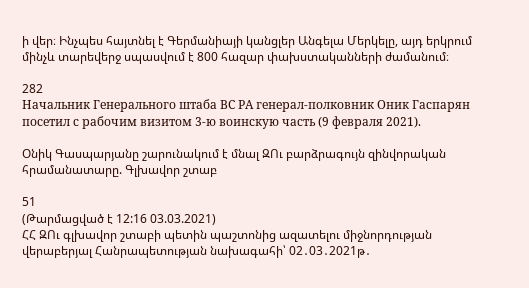ի վեր։ Ինչպես հայտնել է Գերմանիայի կանցլեր Անգելա Մերկելը, այդ երկրում մինչև տարեվերջ սպասվում է 800 հազար փախստականների ժամանում։

282
Начальник Генерального штаба ВС РА генерал-полковник Оник Гаспарян посетил с рабочим визитом 3-ю воинскую часть (9 февраля 2021).

Օնիկ Գասպարյանը շարունակում է մնալ ԶՈւ բարձրագույն զինվորական հրամանատարը. Գլխավոր շտաբ

51
(Թարմացված է 12:16 03.03.2021)
ՀՀ ԶՈւ գլխավոր շտաբի պետին պաշտոնից ազատելու միջնորդության վերաբերյալ Հանրապետության նախագահի՝ 02․03․2021թ․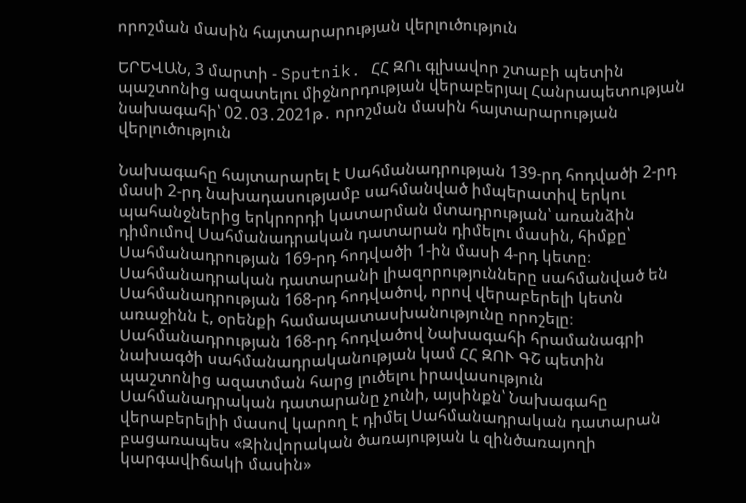որոշման մասին հայտարարության վերլուծություն

ԵՐԵՎԱՆ, 3 մարտի - Sputnik. ՀՀ ԶՈւ գլխավոր շտաբի պետին պաշտոնից ազատելու միջնորդության վերաբերյալ Հանրապետության նախագահի՝ 02․03․2021թ․ որոշման մասին հայտարարության վերլուծություն

Նախագահը հայտարարել է Սահմանադրության 139-րդ հոդվածի 2-րդ մասի 2-րդ նախադասությամբ սահմանված իմպերատիվ երկու պահանջներից երկրորդի կատարման մտադրության՝ առանձին դիմումով Սահմանադրական դատարան դիմելու մասին, հիմքը՝ Սահմանադրության 169-րդ հոդվածի 1-ին մասի 4-րդ կետը։
Սահմանադրական դատարանի լիազորությունները սահմանված են Սահմանադրության 168-րդ հոդվածով, որով վերաբերելի կետն առաջինն է, օրենքի համապատասխանությունը որոշելը։ Սահմանադրության 168-րդ հոդվածով Նախագահի հրամանագրի նախագծի սահմանադրականության կամ ՀՀ ԶՈՒ ԳՇ պետին պաշտոնից ազատման հարց լուծելու իրավասություն Սահմանադրական դատարանը չունի, այսինքն՝ Նախագահը վերաբերելիի մասով կարող է դիմել Սահմանադրական դատարան բացառապես «Զինվորական ծառայության և զինծառայողի կարգավիճակի մասին»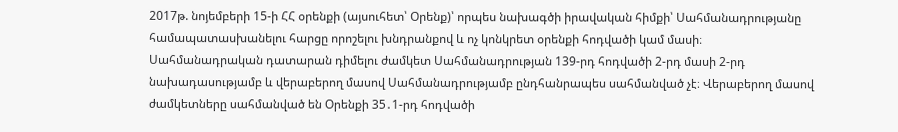2017թ. նոյեմբերի 15-ի ՀՀ օրենքի (այսուհետ՝ Օրենք)՝ որպես նախագծի իրավական հիմքի՝ Սահմանադրությանը համապատասխանելու հարցը որոշելու խնդրանքով և ոչ կոնկրետ օրենքի հոդվածի կամ մասի։
Սահմանադրական դատարան դիմելու ժամկետ Սահմանադրության 139-րդ հոդվածի 2-րդ մասի 2-րդ նախադասությամբ և վերաբերող մասով Սահմանադրությամբ ընդհանրապես սահմանված չէ։ Վերաբերող մասով ժամկետները սահմանված են Օրենքի 35․1-րդ հոդվածի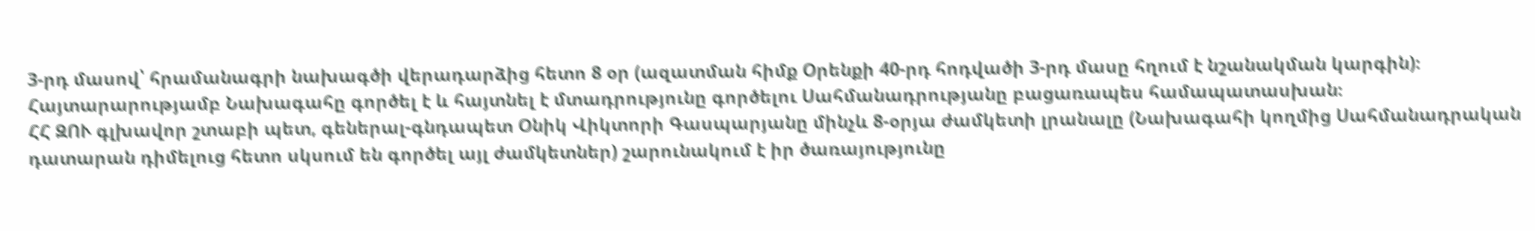3-րդ մասով՝ հրամանագրի նախագծի վերադարձից հետո 8 օր (ազատման հիմք Օրենքի 40-րդ հոդվածի 3-րդ մասը հղում է նշանակման կարգին)։
Հայտարարությամբ Նախագահը գործել է և հայտնել է մտադրությունը գործելու Սահմանադրությանը բացառապես համապատասխան։
ՀՀ ԶՈՒ գլխավոր շտաբի պետ, գեներալ-գնդապետ Օնիկ Վիկտորի Գասպարյանը մինչև 8-օրյա ժամկետի լրանալը (Նախագահի կողմից Սահմանադրական դատարան դիմելուց հետո սկսում են գործել այլ ժամկետներ) շարունակում է իր ծառայությունը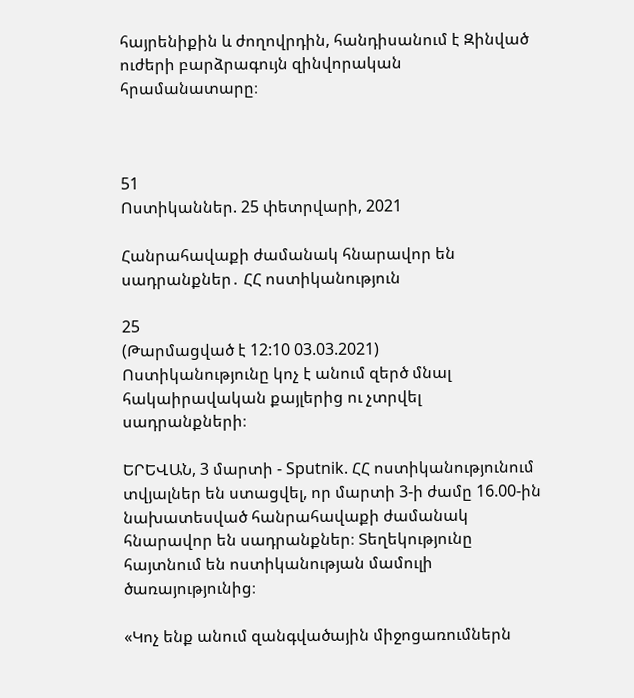հայրենիքին և ժողովրդին, հանդիսանում է Զինված ուժերի բարձրագույն զինվորական հրամանատարը։



51
Ոստիկաններ. 25 փետրվարի, 2021

Հանրահավաքի ժամանակ հնարավոր են սադրանքներ․ ՀՀ ոստիկանություն

25
(Թարմացված է 12:10 03.03.2021)
Ոստիկանությունը կոչ է անում զերծ մնալ հակաիրավական քայլերից ու չտրվել սադրանքների։

ԵՐԵՎԱՆ, 3 մարտի - Sputnik. ՀՀ ոստիկանությունում տվյալներ են ստացվել, որ մարտի 3-ի ժամը 16.00-ին նախատեսված հանրահավաքի ժամանակ հնարավոր են սադրանքներ։ Տեղեկությունը հայտնում են ոստիկանության մամուլի ծառայությունից։

«Կոչ ենք անում զանգվածային միջոցառումներն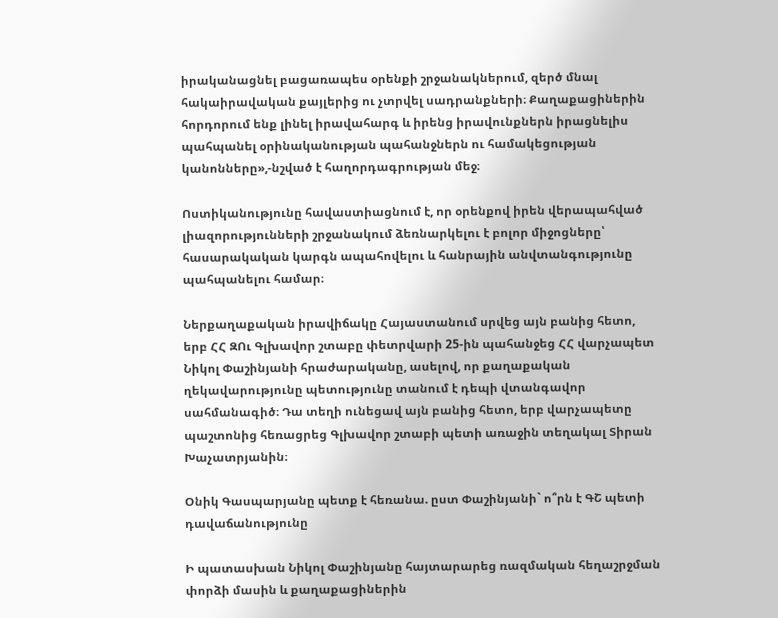իրականացնել բացառապես օրենքի շրջանակներում, զերծ մնալ հակաիրավական քայլերից ու չտրվել սադրանքների։ Քաղաքացիներին հորդորում ենք լինել իրավահարգ և իրենց իրավունքներն իրացնելիս պահպանել օրինականության պահանջներն ու համակեցության կանոնները»,-նշված է հաղորդագրության մեջ։

Ոստիկանությունը հավաստիացնում է, որ օրենքով իրեն վերապահված լիազորությունների շրջանակում ձեռնարկելու է բոլոր միջոցները՝ հասարակական կարգն ապահովելու և հանրային անվտանգությունը պահպանելու համար։

Ներքաղաքական իրավիճակը Հայաստանում սրվեց այն բանից հետո, երբ ՀՀ ԶՈւ Գլխավոր շտաբը փետրվարի 25-ին պահանջեց ՀՀ վարչապետ Նիկոլ Փաշինյանի հրաժարականը, ասելով, որ քաղաքական ղեկավարությունը պետությունը տանում է դեպի վտանգավոր սահմանագիծ։ Դա տեղի ունեցավ այն բանից հետո, երբ վարչապետը պաշտոնից հեռացրեց Գլխավոր շտաբի պետի առաջին տեղակալ Տիրան Խաչատրյանին։

Օնիկ Գասպարյանը պետք է հեռանա. ըստ Փաշինյանի` ո՞րն է ԳՇ պետի դավաճանությունը

Ի պատասխան Նիկոլ Փաշինյանը հայտարարեց ռազմական հեղաշրջման փորձի մասին և քաղաքացիներին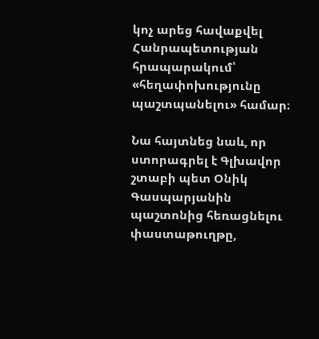կոչ արեց հավաքվել Հանրապետության հրապարակում՝ «հեղափոխությունը պաշտպանելու» համար։

Նա հայտնեց նաև, որ ստորագրել է Գլխավոր շտաբի պետ Օնիկ Գասպարյանին պաշտոնից հեռացնելու փաստաթուղթը,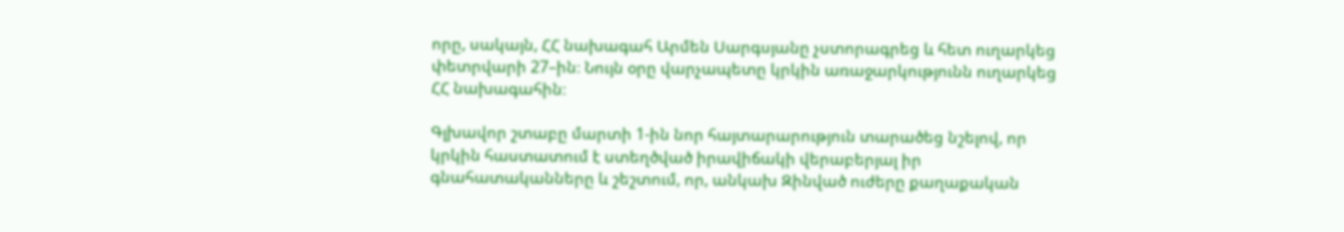որը, սակայն, ՀՀ նախագահ Արմեն Սարգսյանը չստորագրեց և հետ ուղարկեց փետրվարի 27–ին։ Նույն օրը վարչապետը կրկին առաջարկությունն ուղարկեց ՀՀ նախագահին։

Գլխավոր շտաբը մարտի 1-ին նոր հայտարարություն տարածեց նշելով, որ կրկին հաստատում է ստեղծված իրավիճակի վերաբերյալ իր գնահատականները և շեշտում, որ, անկախ Զինված ուժերը քաղաքական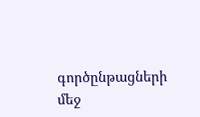գործընթացների մեջ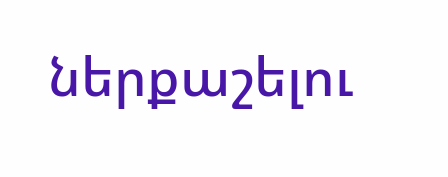ներքաշելու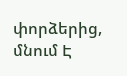փորձերից, մնում Է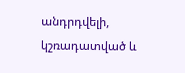անդրդվելի, կշռադատված և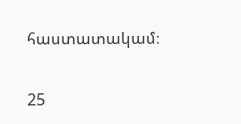հաստատակամ։

25